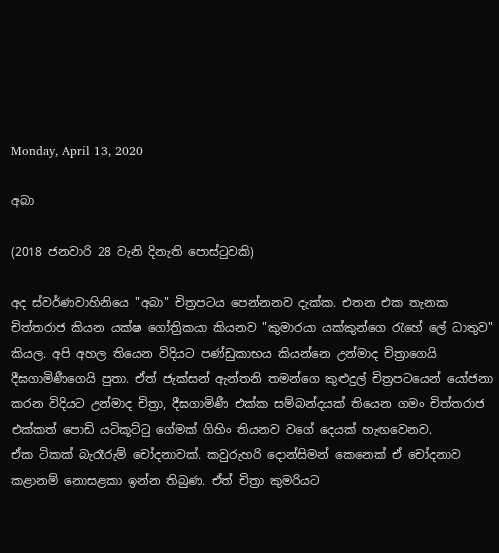Monday, April 13, 2020

අබා

(2018 ජනවාරි 28 වැනි දිනැති පොස්ටුවකි)

අද ස්වර්ණවාහිනියෙ "අබා" චිත්‍රපටය පෙන්නනව දැක්ක. එතන එක තැනක චිත්තරාජ කියන යක්ෂ ගෝත්‍රිකයා කියනව "කුමාරයා යක්කුන්ගෙ රැහේ ලේ ධාතුව" කියල. අපි අහල තියෙන විදියට පණ්ඩුකාභය කියන්නෙ උන්මාද චිත්‍රාගෙයි දීඝගාමිණීගෙයි පුතා. ඒත් ජැක්සන් ඇන්තනි තමන්ගෙ කුළුදුල් චිත්‍රපටයෙන් යෝජනා කරන විදියට උන්මාද චිත්‍රා, දීඝගාමිණී එක්ක සම්බන්දයක් තියෙන ගමං චිත්තරාජ එක්කත් පොඩි යටිකූට්ටු ගේමක් ගිහිං තියනව වගේ දෙයක් හැඟවෙනව.
ඒක ටිකක් බැරෑරුම් චෝදනාවක්. කවුරුහරි දොන්සිමන් කෙනෙක් ඒ චෝදනාව කළානම් නොසළකා ඉන්න තිබුණ. ඒත් චිත්‍රා කුමරියට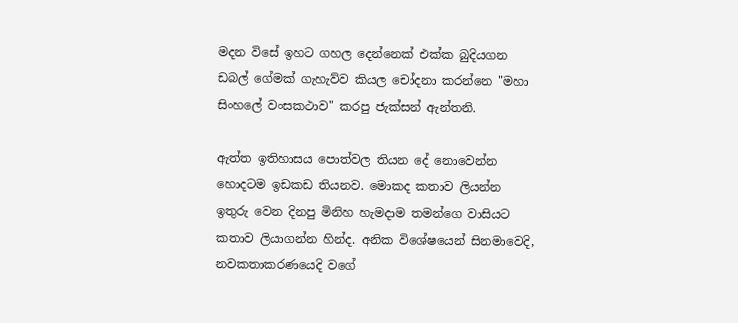මදන විසේ ඉහට ගහල දෙන්නෙක් එක්ක බුදියගන ඩබල් ගේමක් ගැහැව්ව කියල චෝදනා කරන්නෙ "මහා සිංහලේ වංසකථාව" කරපු ජැක්සන් ඇන්තනි.

ඇත්ත ඉතිහාසය පොත්වල තියන දේ නොවෙන්න හොදටම ඉඩකඩ තියනව. මොකද කතාව ලියන්න ඉතුරු වෙන දිනපු මිනිහ හැමදාම තමන්ගෙ වාසියට කතාව ලියාගන්න හින්ද. අනික විශේෂයෙන් සිනමාවෙදි, නවකතාකරණයෙදි වගේ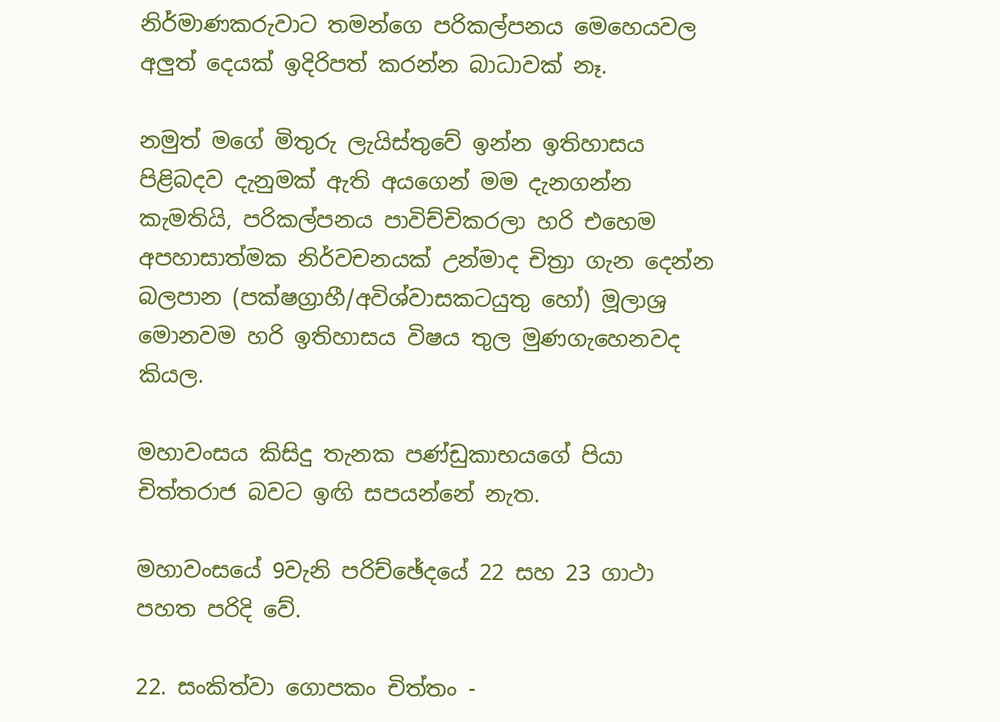නිර්මාණකරුවාට තමන්ගෙ පරිකල්පනය මෙහෙයවල අලුත් දෙයක් ඉදිරිපත් කරන්න බාධාවක් නෑ.

නමුත් මගේ මිතුරු ලැයිස්තුවේ ඉන්න ඉතිහාසය පිළිබදව දැනුමක් ඇති අයගෙන් මම දැනගන්න කැමතියි, පරිකල්පනය පාවිච්චිකරලා හරි එහෙම අපහාසාත්මක නිර්වචනයක් උන්මාද චිත්‍රා ගැන දෙන්න බලපාන (පක්ෂග්‍රාහී/අවිශ්වාසකටයුතු හෝ) මූලාශ්‍ර මොනවම හරි ඉතිහාසය විෂය තුල මුණගැහෙනවද කියල.

මහාවංසය කිසිදු තැනක පණ්ඩුකාභයගේ පියා චිත්තරාජ බවට ඉඟි සපයන්නේ නැත.

මහාවංසයේ 9වැනි පරිච්ඡේදයේ 22 සහ 23 ගාථා පහත පරිදි වේ.

22. සංකිත්වා ගොපකං චිත්තං -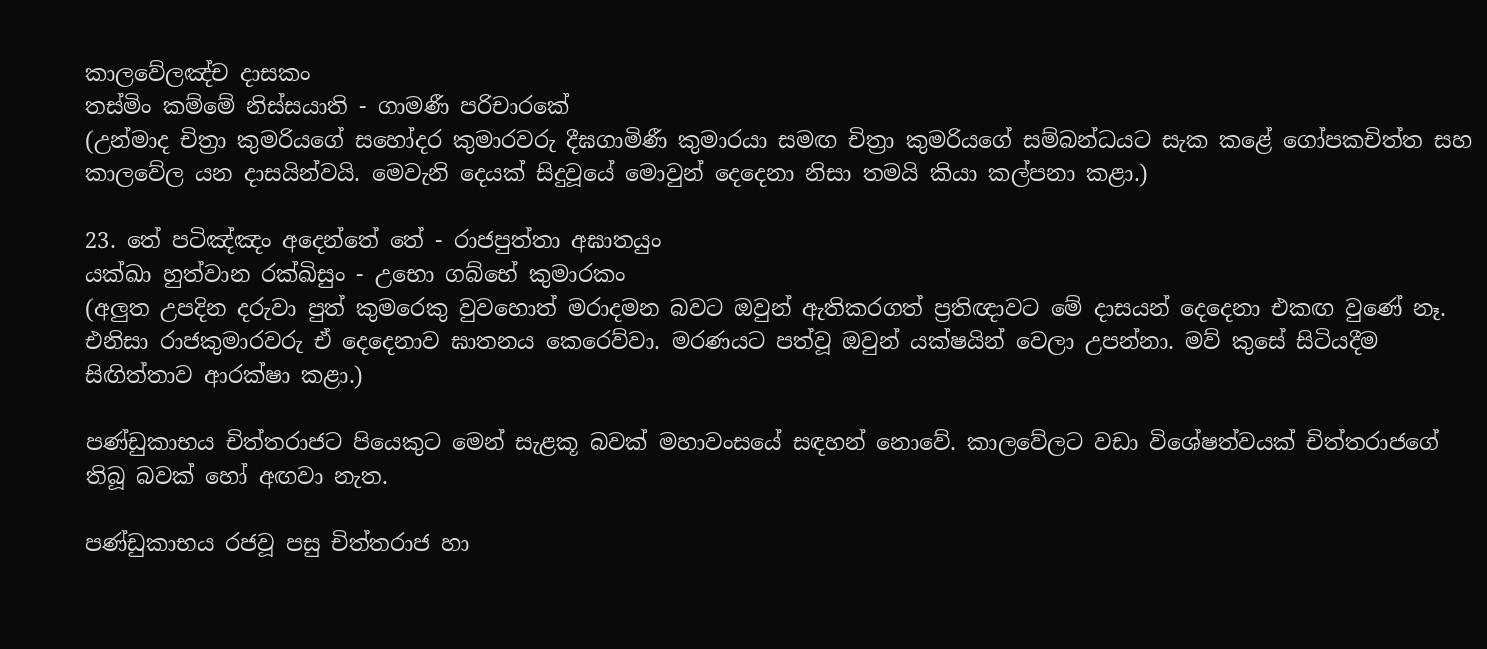කාලවේලඤ්ච දාසකං
තස්මිං කම්මේ නිස්සයාති - ගාමණී පරිචාරකේ
(උන්මාද චිත්‍රා කුමරියගේ සහෝදර කුමාරවරු දීඝගාමිණී කුමාරයා සමඟ චිත්‍රා කුමරියගේ සම්බන්ධයට සැක කළේ ගෝපකචිත්ත සහ කාලවේල යන දාසයින්වයි. මෙවැනි දෙයක් සිදුවූයේ මොවුන් දෙදෙනා නිසා තමයි කියා කල්පනා කළා.)

23. තේ පටිඤ්ඤං අදෙන්තේ තේ - රාජපුත්තා අඝාතයුං
යක්ඛා හුත්වාන රක්ඛිසුං - උභො ගබ්භේ කුමාරකං
(අලුත උපදින දරුවා පුත් කුමරෙකු වුවහොත් මරාදමන බවට ඔවුන් ඇතිකරගත් ප්‍රතිඥාවට මේ දාසයන් දෙදෙනා එකඟ වුණේ නෑ. එනිසා රාජකුමාරවරු ඒ දෙදෙනාව ඝාතනය කෙරෙව්වා. මරණයට පත්වූ ඔවුන් යක්ෂයින් වෙලා උපන්නා. මව් කුසේ සිටියදීම සිඟිත්තාව ආරක්ෂා කළා.)

පණ්ඩුකාභය චිත්තරාජට පියෙකුට මෙන් සැළකූ බවක් මහාවංසයේ සඳහන් නොවේ. කාලවේලට වඩා විශේෂත්වයක් චිත්තරාජගේ තිබූ බවක් හෝ අඟවා නැත.

පණ්ඩුකාභය රජවූ පසු චිත්තරාජ හා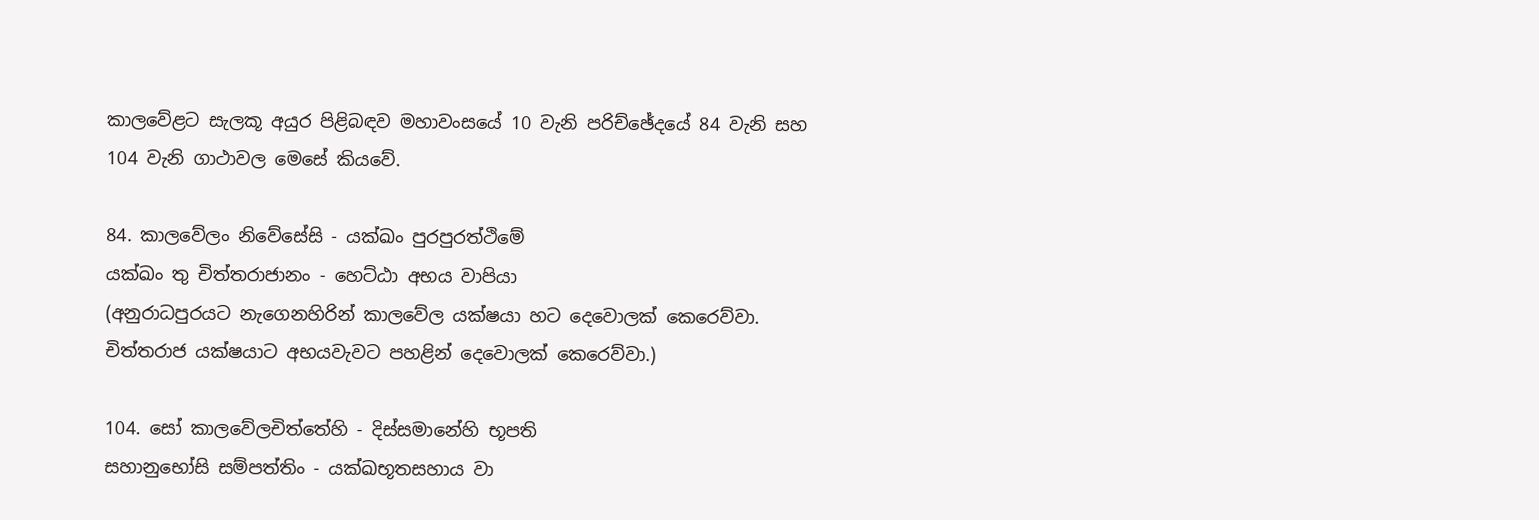කාලවේළට සැලකූ අයුර පිළිබඳව මහාවංසයේ 10 වැනි පරිච්ඡේදයේ 84 වැනි සහ 104 වැනි ගාථාවල මෙසේ කියවේ.

84. කාලවේලං නිවේසේසි - යක්ඛං පුරපුරත්ථිමේ
යක්ඛං තු චිත්තරාජානං - හෙට්ඨා අභය වාපියා
(අනුරාධපුරයට නැගෙනහිරින් කාලවේල යක්ෂයා හට දෙවොලක් කෙරෙව්වා. චිත්තරාජ යක්ෂයාට අභයවැවට පහළින් දෙවොලක් කෙරෙව්වා.)

104. සෝ කාලවේලචිත්තේහි - දිස්සමානේහි භූපති
සහානුභෝසි සම්පත්තිං - යක්ඛභූතසහාය වා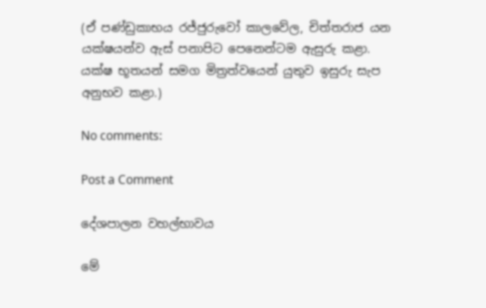(ඒ පණ්ඩුකාභය රජ්ජුරුවෝ කාලවේල, චිත්තරාජ යන යක්ෂයන්ව ඇස් පනාපිට පෙනෙන්ටම ඇසුරු කළා. යක්ෂ භූතයන් සමග මිත්‍රත්වයෙන් යුතුව ඉසුරු සැප අනුභව කළා.)

No comments:

Post a Comment

දේශපාලන වහල්භාවය

මේ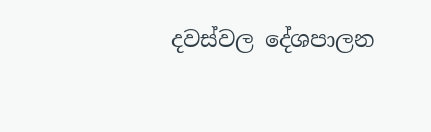දවස්වල දේශපාලන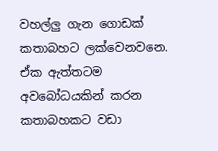වහල්ලු ගැන ගොඩක් කතාබහට ලක්වෙනවනෙ. ඒක ඇත්තටම අවබෝධයකින් කරන කතාබහකට වඩා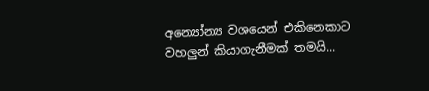අන්‍යෝන්‍ය වශයෙන් එකිනෙකාට වහලුන් කියාගැනීමක් තමයි...